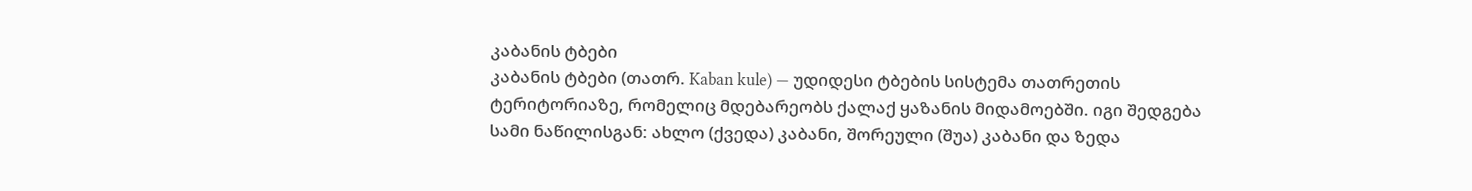კაბანის ტბები
კაბანის ტბები (თათრ. Kaban kule) — უდიდესი ტბების სისტემა თათრეთის ტერიტორიაზე, რომელიც მდებარეობს ქალაქ ყაზანის მიდამოებში. იგი შედგება სამი ნაწილისგან: ახლო (ქვედა) კაბანი, შორეული (შუა) კაბანი და ზედა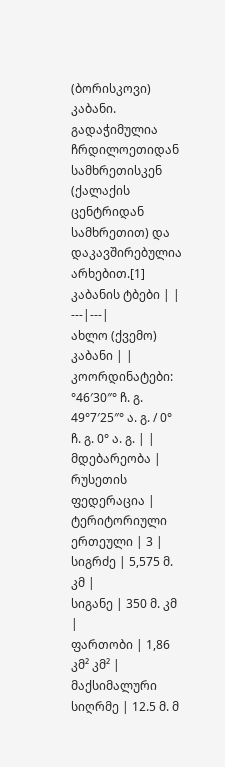(ბორისკოვი) კაბანი. გადაჭიმულია ჩრდილოეთიდან სამხრეთისკენ (ქალაქის ცენტრიდან სამხრეთით) და დაკავშირებულია არხებით.[1]
კაბანის ტბები | |
---|---|
ახლო (ქვემო) კაბანი | |
კოორდინატები: °46′30″° ჩ. გ. 49°7′25″° ა. გ. / 0° ჩ. გ. 0° ა. გ. | |
მდებარეობა | რუსეთის ფედერაცია |
ტერიტორიული ერთეული | 3 |
სიგრძე | 5,575 მ. კმ |
სიგანე | 350 მ. კმ |
ფართობი | 1,86 კმ² კმ² |
მაქსიმალური სიღრმე | 12.5 მ. მ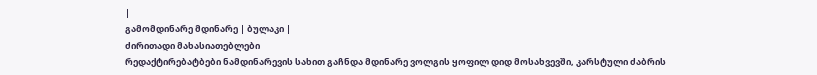|
გამომდინარე მდინარე | ბულაკი |
ძირითადი მახასიათებლები
რედაქტირებატბები ნამდინარევის სახით გაჩნდა მდინარე ვოლგის ყოფილ დიდ მოსახვევში, კარსტული ძაბრის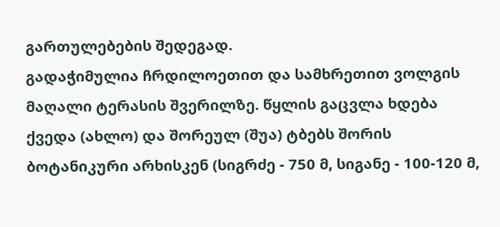გართულებების შედეგად.
გადაჭიმულია ჩრდილოეთით და სამხრეთით ვოლგის მაღალი ტერასის შვერილზე. წყლის გაცვლა ხდება ქვედა (ახლო) და შორეულ (შუა) ტბებს შორის ბოტანიკური არხისკენ (სიგრძე - 750 მ, სიგანე - 100-120 მ,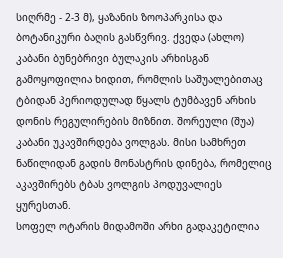სიღრმე - 2-3 მ), ყაზანის ზოოპარკისა და ბოტანიკური ბაღის გასწვრივ. ქვედა (ახლო) კაბანი ბუნებრივი ბულაკის არხისგან გამოყოფილია ხიდით, რომლის საშუალებითაც ტბიდან პერიოდულად წყალს ტუმბავენ არხის დონის რეგულირების მიზნით. შორეული (შუა) კაბანი უკავშირდება ვოლგას. მისი სამხრეთ ნაწილიდან გადის მონასტრის დინება, რომელიც აკავშირებს ტბას ვოლგის პოდუვალიეს ყურესთან.
სოფელ ოტარის მიდამოში არხი გადაკეტილია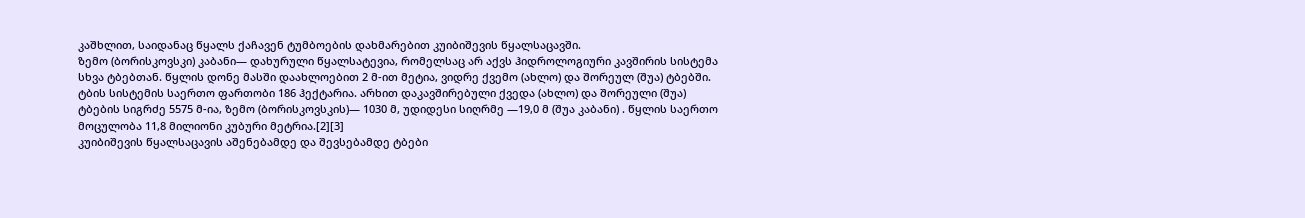კაშხლით, საიდანაც წყალს ქაჩავენ ტუმბოების დახმარებით კუიბიშევის წყალსაცავში.
ზემო (ბორისკოვსკი) კაბანი— დახურული წყალსატევია, რომელსაც არ აქვს ჰიდროლოგიური კავშირის სისტემა სხვა ტბებთან. წყლის დონე მასში დაახლოებით 2 მ-ით მეტია, ვიდრე ქვემო (ახლო) და შორეულ (შუა) ტბებში.
ტბის სისტემის საერთო ფართობი 186 ჰექტარია. არხით დაკავშირებული ქვედა (ახლო) და შორეული (შუა) ტბების სიგრძე 5575 მ-ია, ზემო (ბორისკოვსკის)— 1030 მ, უდიდესი სიღრმე —19,0 მ (შუა კაბანი) . წყლის საერთო მოცულობა 11,8 მილიონი კუბური მეტრია.[2][3]
კუიბიშევის წყალსაცავის აშენებამდე და შევსებამდე ტბები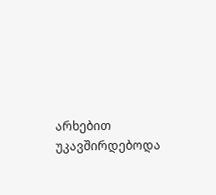არხებით უკავშირდებოდა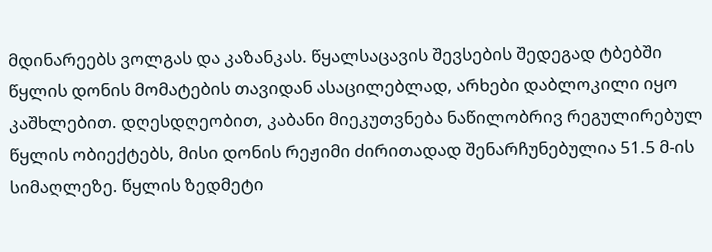მდინარეებს ვოლგას და კაზანკას. წყალსაცავის შევსების შედეგად ტბებში წყლის დონის მომატების თავიდან ასაცილებლად, არხები დაბლოკილი იყო კაშხლებით. დღესდღეობით, კაბანი მიეკუთვნება ნაწილობრივ რეგულირებულ წყლის ობიექტებს, მისი დონის რეჟიმი ძირითადად შენარჩუნებულია 51.5 მ-ის სიმაღლეზე. წყლის ზედმეტი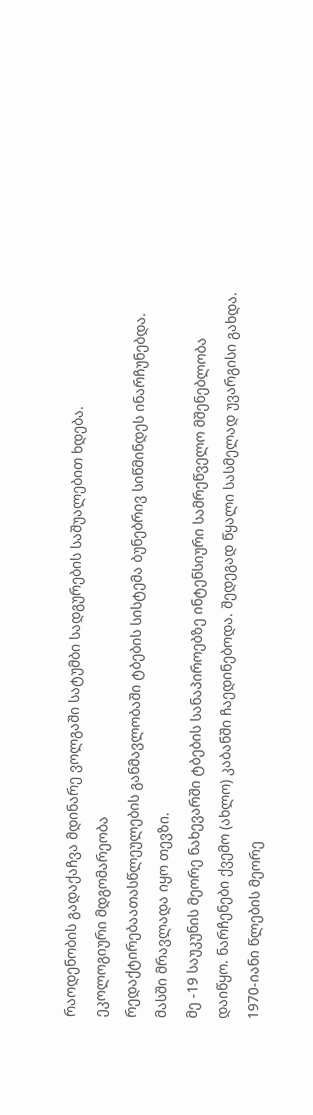რაოდენობის გადაქაჩვა მდინარე ვოლგაში სატუმბი სადგურების საშუალებით ხდება.
ეკოლოგიური მდგომარეობა
რედაქტირებაათასწლეულების განმავლობაში ტბების სისტემა ბუნებრივ სიწმინდეს ინარჩუნებდა. მასში მრავლადა იყო თევზი.
მე -19 საუკუნის მეორე ნახევარში ტბების სანაპიროებზე ინტენსიური სამრეწველო მშენებლობა დაიწყო. ნარჩენები ქვემო (ახლო) კაბანში ჩაედინებოდა. შედეგად წყალი სასმელად უვარგისი გახდა.
1970-იანი წლების მეორე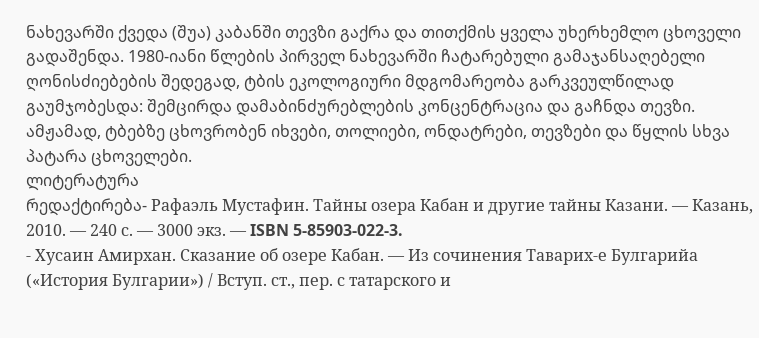ნახევარში ქვედა (შუა) კაბანში თევზი გაქრა და თითქმის ყველა უხერხემლო ცხოველი გადაშენდა. 1980-იანი წლების პირველ ნახევარში ჩატარებული გამაჯანსაღებელი ღონისძიებების შედეგად, ტბის ეკოლოგიური მდგომარეობა გარკვეულწილად გაუმჯობესდა: შემცირდა დამაბინძურებლების კონცენტრაცია და გაჩნდა თევზი.
ამჟამად, ტბებზე ცხოვრობენ იხვები, თოლიები, ონდატრები, თევზები და წყლის სხვა პატარა ცხოველები.
ლიტერატურა
რედაქტირება- Рафаэль Мустафин. Тайны озера Кабан и другие тайны Казани. — Казань, 2010. — 240 с. — 3000 экз. — ISBN 5-85903-022-3.
- Хусаин Амирхан. Сказание об озере Кабан. — Из сочинения Таварих-е Булгарийа («История Булгарии») / Вступ. ст., пер. с татарского и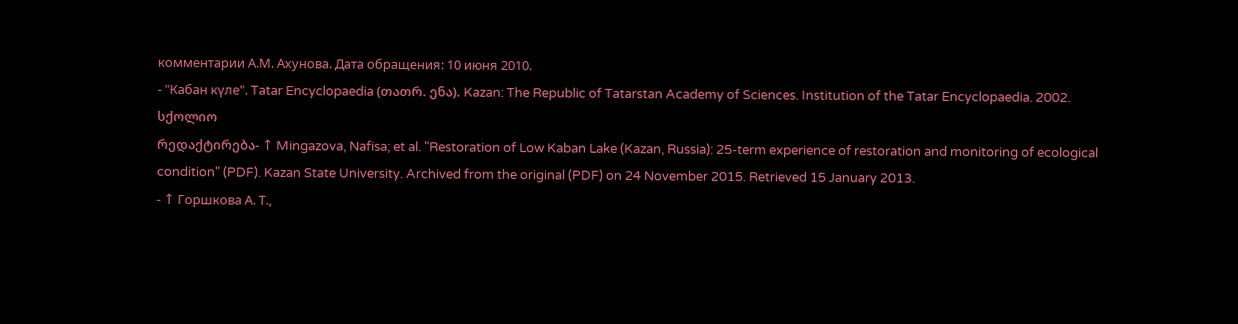комментарии А.М. Ахунова. Дата обращения: 10 июня 2010.
- "Кабан күле". Tatar Encyclopaedia (თათრ. ენა). Kazan: The Republic of Tatarstan Academy of Sciences. Institution of the Tatar Encyclopaedia. 2002.
სქოლიო
რედაქტირება- ↑ Mingazova, Nafisa; et al. "Restoration of Low Kaban Lake (Kazan, Russia): 25-term experience of restoration and monitoring of ecological condition" (PDF). Kazan State University. Archived from the original (PDF) on 24 November 2015. Retrieved 15 January 2013.
- ↑ Горшкова А. Т.,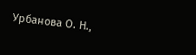Урбанова О. Н.,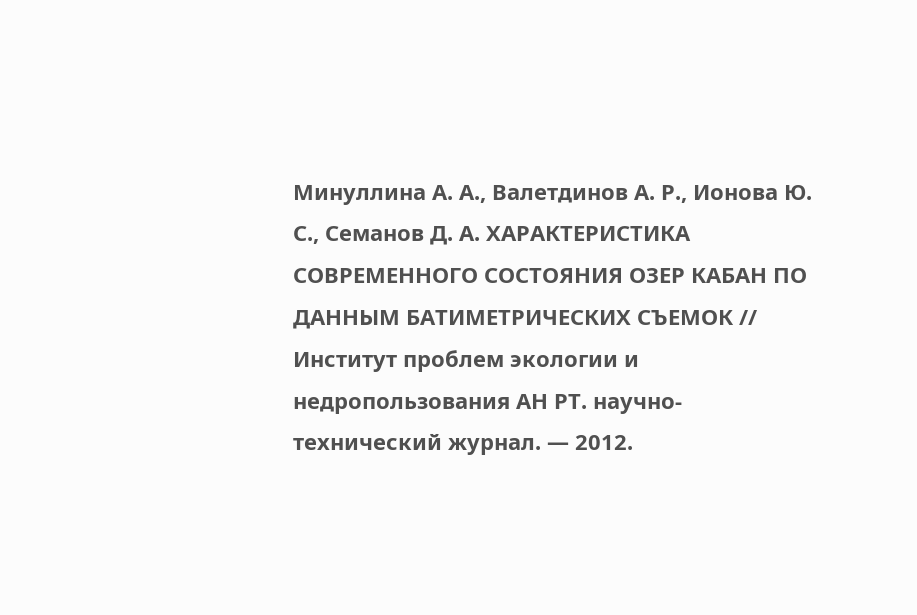Минуллина А. А., Валетдинов А. Р., Ионова Ю. С., Семанов Д. А. ХАРАКТЕРИСТИКА СОВРЕМЕННОГО СОСТОЯНИЯ ОЗЕР КАБАН ПО ДАННЫМ БАТИМЕТРИЧЕСКИХ СЪЕМОК // Институт проблем экологии и недропользования АН РТ. научно-технический журнал. — 2012.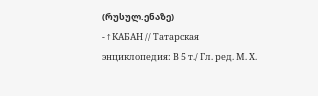(რუსულ.ენაზე)
- ↑ КАБАН // Татарская энциклопедия: В 5 т./ Гл. ред. М. Х.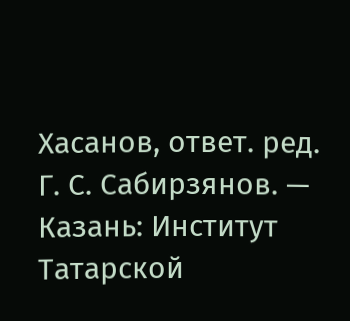Хасанов, ответ. ред. Г. С. Сабирзянов. — Казань: Институт Татарской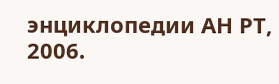энциклопедии АН РТ, 2006.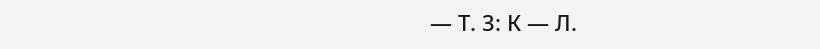— Т. 3: К — Л.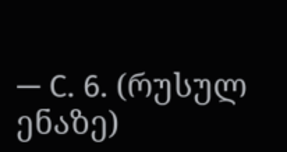— С. 6. (რუსულ ენაზე)